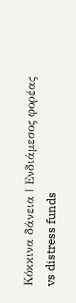Κόκκινα δάνεια | Ενδιάμεσος φορέας vs distress funds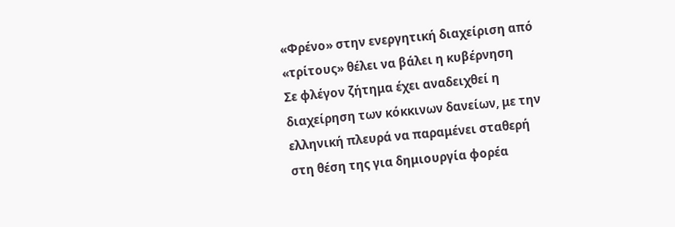«Φρένο» στην ενεργητική διαχείριση από «τρίτους» θέλει να βάλει η κυβέρνηση
Σε φλέγον ζήτημα έχει αναδειχθεί η διαχείρηση των κόκκινων δανείων, με την ελληνική πλευρά να παραμένει σταθερή στη θέση της για δημιουργία φορέα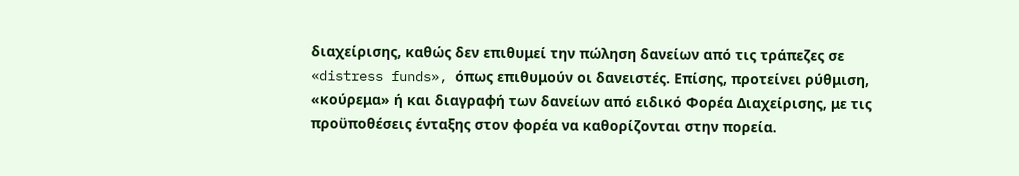διαχείρισης, καθώς δεν επιθυμεί την πώληση δανείων από τις τράπεζες σε «distress funds», όπως επιθυμούν οι δανειστές. Επίσης, προτείνει ρύθμιση, «κούρεμα» ή και διαγραφή των δανείων από ειδικό Φορέα Διαχείρισης, με τις προϋποθέσεις ένταξης στον φορέα να καθορίζονται στην πορεία.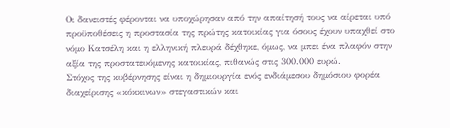Οι δανειστές φέρονται να υποχώρησαν από την απαίτησή τους να αίρεται υπό προϋποθέσεις η προστασία της πρώτης κατοικίας για όσους έχουν υπαχθεί στο νόμο Κατσέλη και η ελληνική πλευρά δέχθηκε, όμως, να μπει ένα πλαφόν στην αξία της προστατευόμενης κατοικίας, πιθανώς στις 300.000 ευρώ.
Στόχος της κυβέρνησης είναι η δημιουργία ενός ενδιάμεσου δημόσιου φορέα διαχείρισης «κόκκινων» στεγαστικών και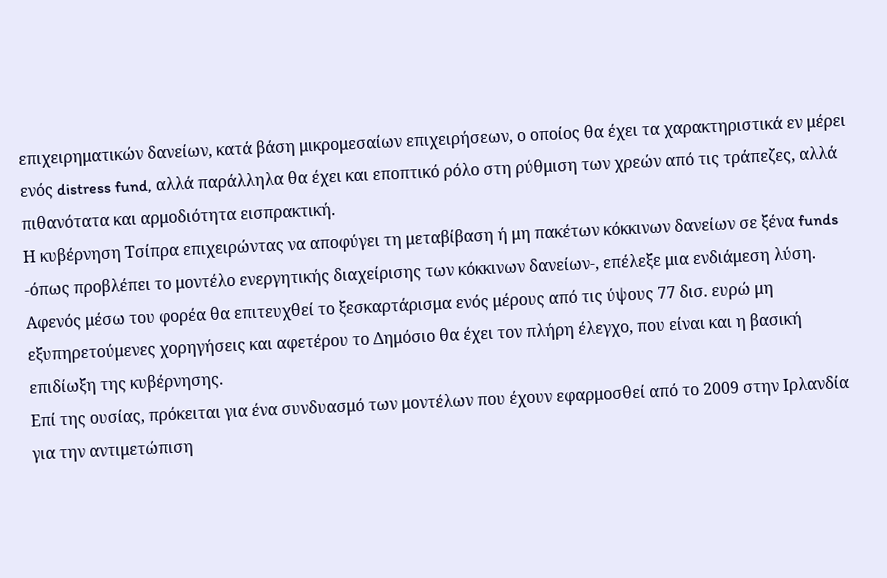επιχειρηματικών δανείων, κατά βάση μικρομεσαίων επιχειρήσεων, ο οποίος θα έχει τα χαρακτηριστικά εν μέρει ενός distress fund, αλλά παράλληλα θα έχει και εποπτικό ρόλο στη ρύθμιση των χρεών από τις τράπεζες, αλλά πιθανότατα και αρμοδιότητα εισπρακτική.
Η κυβέρνηση Τσίπρα επιχειρώντας να αποφύγει τη μεταβίβαση ή μη πακέτων κόκκινων δανείων σε ξένα funds -όπως προβλέπει το μοντέλο ενεργητικής διαχείρισης των κόκκινων δανείων-, επέλεξε μια ενδιάμεση λύση. Αφενός μέσω του φορέα θα επιτευχθεί το ξεσκαρτάρισμα ενός μέρους από τις ύψους 77 δισ. ευρώ μη εξυπηρετούμενες χορηγήσεις και αφετέρου το Δημόσιο θα έχει τον πλήρη έλεγχο, που είναι και η βασική επιδίωξη της κυβέρνησης.
Επί της ουσίας, πρόκειται για ένα συνδυασμό των μοντέλων που έχουν εφαρμοσθεί από το 2009 στην Ιρλανδία για την αντιμετώπιση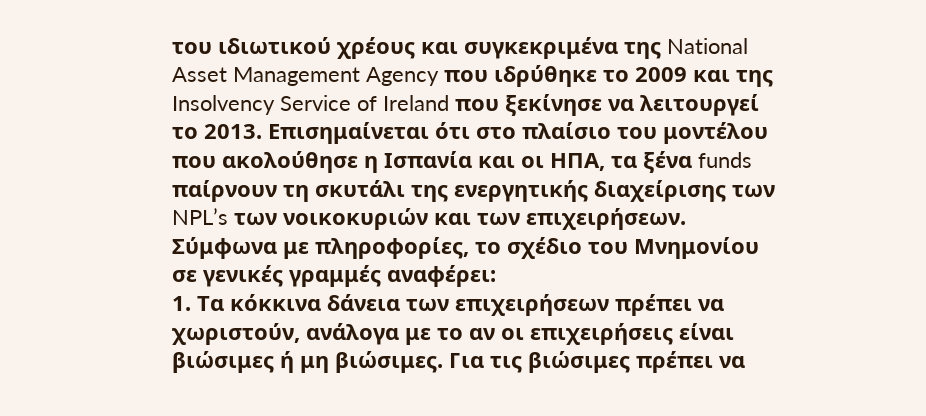του ιδιωτικού χρέους και συγκεκριμένα της National Asset Management Agency που ιδρύθηκε το 2009 και της Insolvency Service of Ireland που ξεκίνησε να λειτουργεί το 2013. Επισημαίνεται ότι στο πλαίσιο του μοντέλου που ακολούθησε η Ισπανία και οι ΗΠΑ, τα ξένα funds παίρνουν τη σκυτάλι της ενεργητικής διαχείρισης των NPL’s των νοικοκυριών και των επιχειρήσεων.
Σύμφωνα με πληροφορίες, το σχέδιο του Μνημονίου σε γενικές γραμμές αναφέρει:
1. Τα κόκκινα δάνεια των επιχειρήσεων πρέπει να χωριστούν, ανάλογα με το αν οι επιχειρήσεις είναι βιώσιμες ή μη βιώσιμες. Για τις βιώσιμες πρέπει να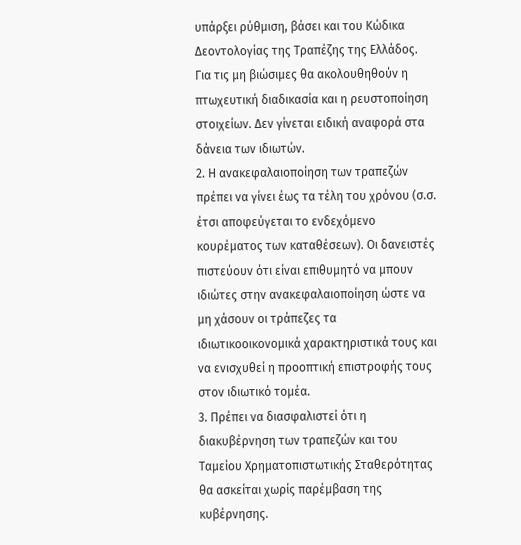υπάρξει ρύθμιση, βάσει και του Κώδικα Δεοντολογίας της Τραπέζης της Ελλάδος. Για τις μη βιώσιμες θα ακολουθηθούν η πτωχευτική διαδικασία και η ρευστοποίηση στοιχείων. Δεν γίνεται ειδική αναφορά στα δάνεια των ιδιωτών.
2. Η ανακεφαλαιοποίηση των τραπεζών πρέπει να γίνει έως τα τέλη του χρόνου (σ.σ. έτσι αποφεύγεται το ενδεχόμενο κουρέματος των καταθέσεων). Οι δανειστές πιστεύουν ότι είναι επιθυμητό να μπουν ιδιώτες στην ανακεφαλαιοποίηση ώστε να μη χάσουν οι τράπεζες τα ιδιωτικοοικονομικά χαρακτηριστικά τους και να ενισχυθεί η προοπτική επιστροφής τους στον ιδιωτικό τομέα.
3. Πρέπει να διασφαλιστεί ότι η διακυβέρνηση των τραπεζών και του Ταμείου Χρηματοπιστωτικής Σταθερότητας θα ασκείται χωρίς παρέμβαση της κυβέρνησης.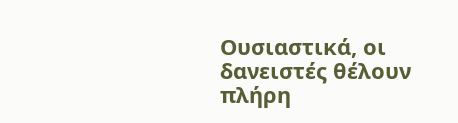Ουσιαστικά, οι δανειστές θέλουν πλήρη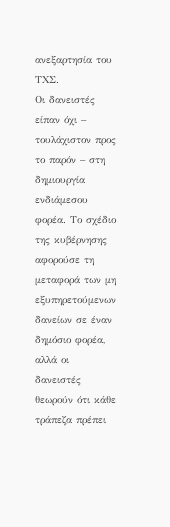ανεξαρτησία του ΤΧΣ.
Οι δανειστές είπαν όχι – τουλάχιστον προς το παρόν – στη δημιουργία ενδιάμεσου φορέα. Το σχέδιο της κυβέρνησης αφορούσε τη μεταφορά των μη εξυπηρετούμενων δανείων σε έναν δημόσιο φορέα, αλλά οι δανειστές θεωρούν ότι κάθε τράπεζα πρέπει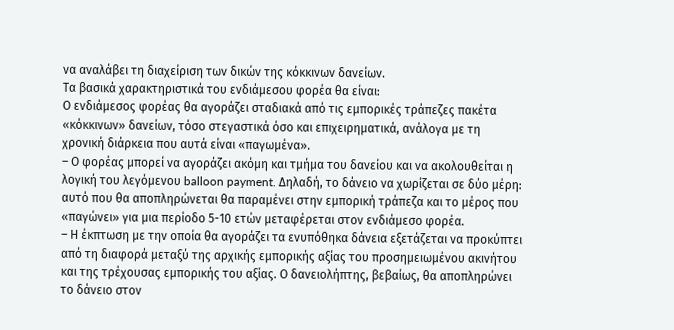να αναλάβει τη διαχείριση των δικών της κόκκινων δανείων.
Τα βασικά χαρακτηριστικά του ενδιάμεσου φορέα θα είναι:
Ο ενδιάμεσος φορέας θα αγοράζει σταδιακά από τις εμπορικές τράπεζες πακέτα «κόκκινων» δανείων, τόσο στεγαστικά όσο και επιχειρηματικά, ανάλογα με τη χρονική διάρκεια που αυτά είναι «παγωμένα».
– Ο φορέας μπορεί να αγοράζει ακόμη και τμήμα του δανείου και να ακολουθείται η λογική του λεγόμενου balloon payment. Δηλαδή, το δάνειο να χωρίζεται σε δύο μέρη: αυτό που θα αποπληρώνεται θα παραμένει στην εμπορική τράπεζα και το μέρος που «παγώνει» για μια περίοδο 5-10 ετών μεταφέρεται στον ενδιάμεσο φορέα.
– Η έκπτωση με την οποία θα αγοράζει τα ενυπόθηκα δάνεια εξετάζεται να προκύπτει από τη διαφορά μεταξύ της αρχικής εμπορικής αξίας του προσημειωμένου ακινήτου και της τρέχουσας εμπορικής του αξίας. Ο δανειολήπτης, βεβαίως, θα αποπληρώνει το δάνειο στον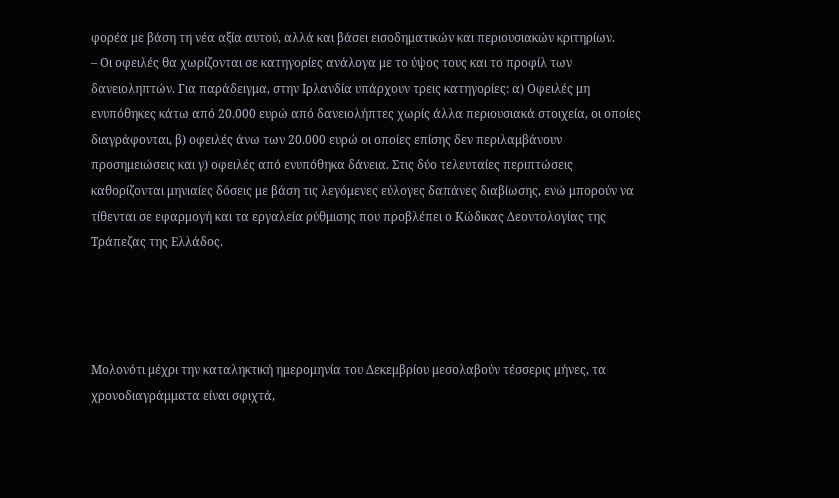φορέα με βάση τη νέα αξία αυτού, αλλά και βάσει εισοδηματικών και περιουσιακών κριτηρίων.
– Οι οφειλές θα χωρίζονται σε κατηγορίες ανάλογα με το ύψος τους και το προφίλ των δανειοληπτών. Για παράδειγμα, στην Ιρλανδία υπάρχουν τρεις κατηγορίες: α) Οφειλές μη ενυπόθηκες κάτω από 20.000 ευρώ από δανειολήπτες χωρίς άλλα περιουσιακά στοιχεία, οι οποίες διαγράφονται, β) οφειλές άνω των 20.000 ευρώ οι οποίες επίσης δεν περιλαμβάνουν προσημειώσεις και γ) οφειλές από ενυπόθηκα δάνεια. Στις δύο τελευταίες περιπτώσεις καθορίζονται μηνιαίες δόσεις με βάση τις λεγόμενες εύλογες δαπάνες διαβίωσης, ενώ μπορούν να τίθενται σε εφαρμογή και τα εργαλεία ρύθμισης που προβλέπει ο Κώδικας Δεοντολογίας της Τράπεζας της Ελλάδος.




Μολονότι μέχρι την καταληκτική ημερομηνία του Δεκεμβρίου μεσολαβούν τέσσερις μήνες, τα χρονοδιαγράμματα είναι σφιχτά,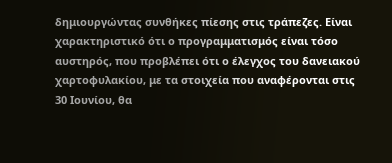δημιουργώντας συνθήκες πίεσης στις τράπεζες. Είναι χαρακτηριστικό ότι ο προγραμματισμός είναι τόσο αυστηρός, που προβλέπει ότι ο έλεγχος του δανειακού χαρτοφυλακίου, με τα στοιχεία που αναφέρονται στις 30 Ιουνίου, θα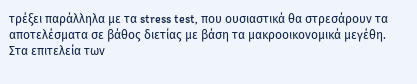τρέξει παράλληλα με τα stress test, που ουσιαστικά θα στρεσάρουν τα αποτελέσματα σε βάθος διετίας με βάση τα μακροοικονομικά μεγέθη.
Στα επιτελεία των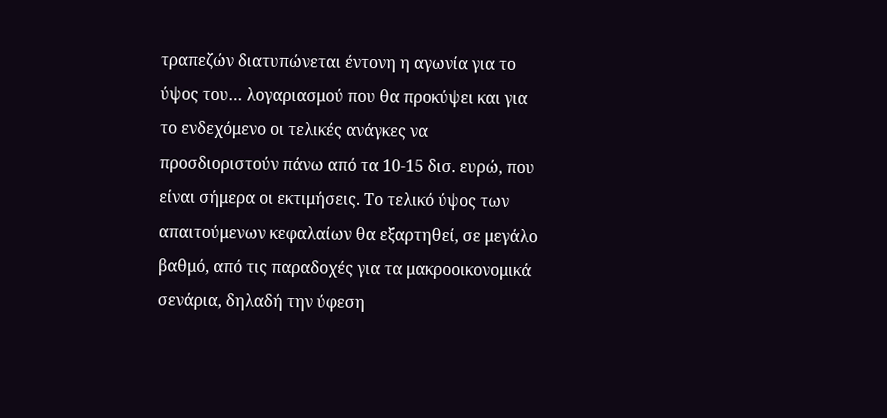τραπεζών διατυπώνεται έντονη η αγωνία για το ύψος του… λογαριασμού που θα προκύψει και για το ενδεχόμενο οι τελικές ανάγκες να προσδιοριστούν πάνω από τα 10-15 δισ. ευρώ, που είναι σήμερα οι εκτιμήσεις. Το τελικό ύψος των απαιτούμενων κεφαλαίων θα εξαρτηθεί, σε μεγάλο βαθμό, από τις παραδοχές για τα μακροοικονομικά σενάρια, δηλαδή την ύφεση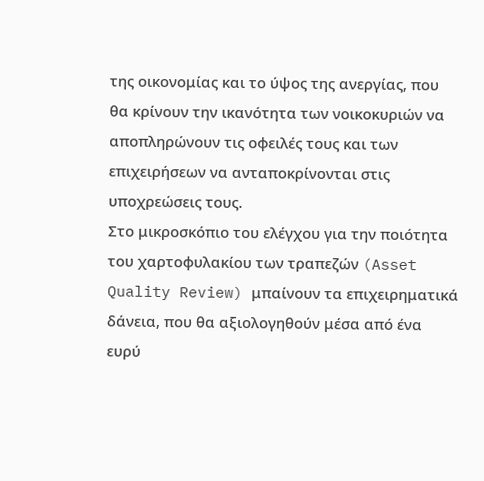της οικονομίας και το ύψος της ανεργίας, που θα κρίνουν την ικανότητα των νοικοκυριών να αποπληρώνουν τις οφειλές τους και των επιχειρήσεων να ανταποκρίνονται στις υποχρεώσεις τους.
Στο μικροσκόπιο του ελέγχου για την ποιότητα του χαρτοφυλακίου των τραπεζών (Asset Quality Review) μπαίνουν τα επιχειρηματικά δάνεια, που θα αξιολογηθούν μέσα από ένα ευρύ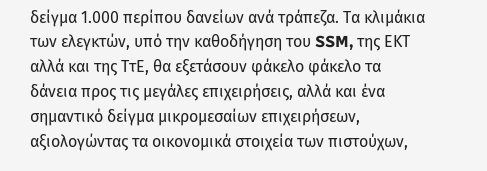δείγμα 1.000 περίπου δανείων ανά τράπεζα. Τα κλιμάκια των ελεγκτών, υπό την καθοδήγηση του SSM, της ΕΚΤ αλλά και της ΤτΕ, θα εξετάσουν φάκελο φάκελο τα δάνεια προς τις μεγάλες επιχειρήσεις, αλλά και ένα σημαντικό δείγμα μικρομεσαίων επιχειρήσεων, αξιολογώντας τα οικονομικά στοιχεία των πιστούχων,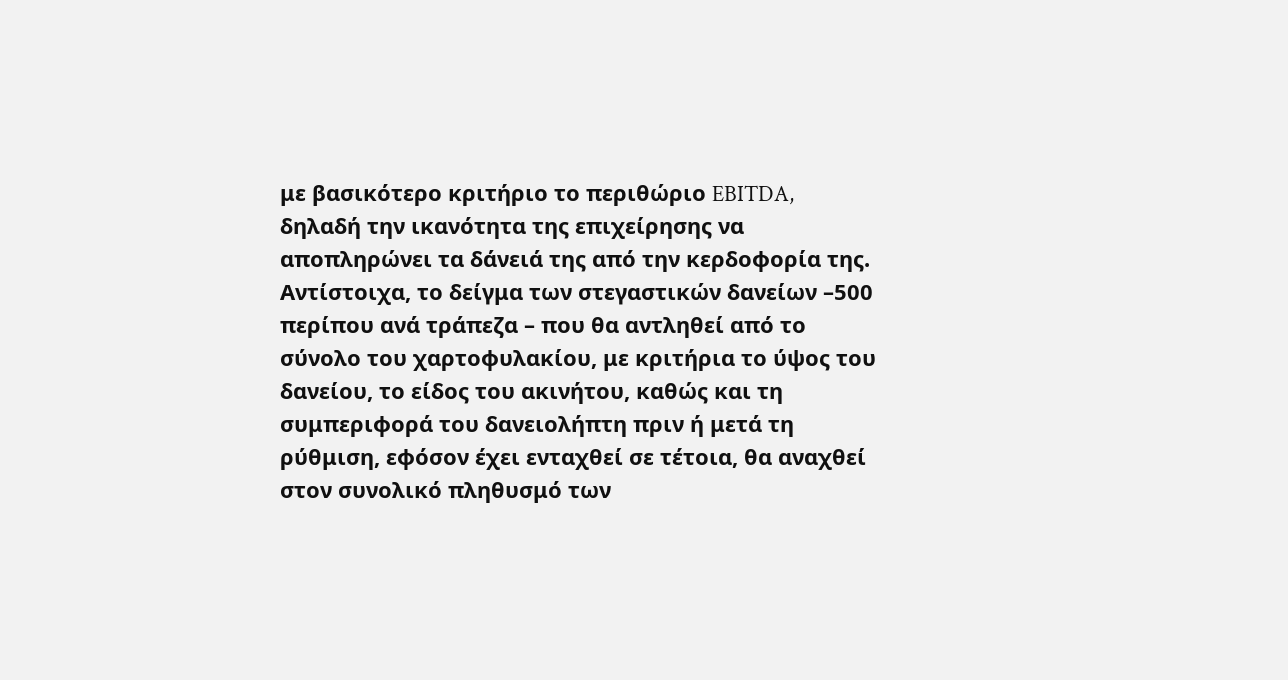με βασικότερο κριτήριο το περιθώριο EBITDA, δηλαδή την ικανότητα της επιχείρησης να αποπληρώνει τα δάνειά της από την κερδοφορία της.
Αντίστοιχα, το δείγμα των στεγαστικών δανείων –500 περίπου ανά τράπεζα – που θα αντληθεί από το σύνολο του χαρτοφυλακίου, με κριτήρια το ύψος του δανείου, το είδος του ακινήτου, καθώς και τη συμπεριφορά του δανειολήπτη πριν ή μετά τη ρύθμιση, εφόσον έχει ενταχθεί σε τέτοια, θα αναχθεί στον συνολικό πληθυσμό των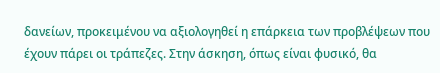δανείων, προκειμένου να αξιολογηθεί η επάρκεια των προβλέψεων που έχουν πάρει οι τράπεζες. Στην άσκηση, όπως είναι φυσικό, θα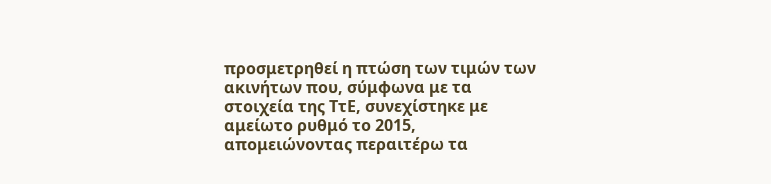προσμετρηθεί η πτώση των τιμών των ακινήτων που, σύμφωνα με τα στοιχεία της ΤτΕ, συνεχίστηκε με αμείωτο ρυθμό το 2015, απομειώνοντας περαιτέρω τα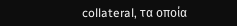collateral, τα οποία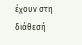έχουν στη διάθεσή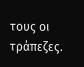τους οι τράπεζες.